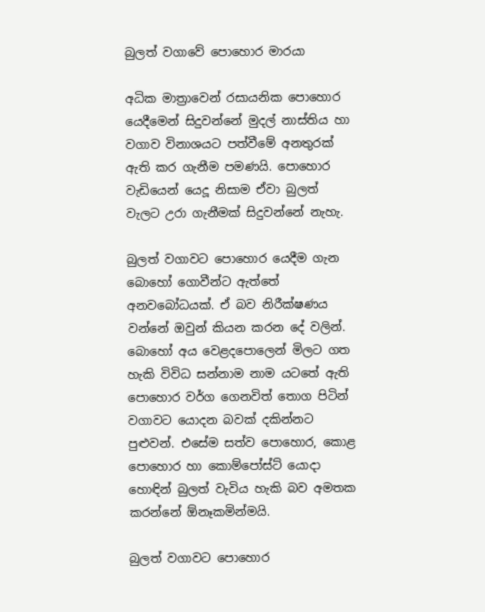බුලත් වගාවේ පොහොර මාරයා

අධික මාත්‍රාවෙන් රසායනික පොහොර යෙදීමෙන් සිදුවන්නේ මුදල් නාස්තිය හා වගාව විනාශයට පත්වීමේ අනතුරක් ඇති කර ගැනීම පමණයි. පොහොර වැඩියෙන් යෙදූ නිසාම ඒවා බුලත් වැලට උරා ගැනීමක් සිදුවන්නේ නැහැ.

බුලත් වගාවට පොහොර යෙදීම ගැන බොහෝ ගොවීන්ට ඇත්තේ අනවබෝධයක්. ඒ බව නිරීක්ෂණය වන්නේ ඔවුන් කියන කරන දේ වලින්. බොහෝ අය වෙළදපොලෙන් මිලට ගත හැකි විවිධ සන්නාම නාම යටතේ ඇති පොහොර වර්ග ගෙනවිත් තොග පිටින් වගාවට යොදන බවක් දකින්නට පුළුවන්. එසේම සත්ව පොහොර, කොළ පොහොර හා කොම්පෝස්ට් යොදා හොඳින් බුලත් වැවිය හැකි බව අමතක කරන්නේ ඕනෑකමින්මයි.

බුලත් වගාවට පොහොර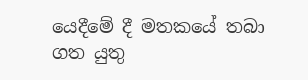යෙදීමේ දී මතකයේ තබා ගත යුතු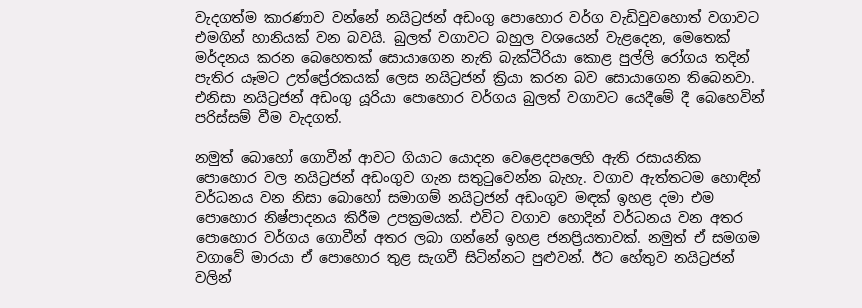වැදගත්ම කාරණාව වන්නේ නයිට්‍රජන් අඩංගු පොහොර වර්ග වැඩිවුවහොත් වගාවට එමගින් හානියක් වන බවයි. බුලත් වගාවට බහුල වශයෙන් වැළදෙන, මෙතෙක් මර්දනය කරන බෙහෙතක් සොයාගෙන නැති බැක්ටීරියා කොළ පුල්ලි රෝගය තදින් පැතිර යෑමට උත්ප්‍රේරකයක් ලෙස නයිට්‍රජන් ක්‍රියා කරන බව සොයාගෙන තිබෙනවා. එනිසා නයිට්‍රජන් අඩංගු යූරියා පොහොර වර්ගය බුලත් වගාවට යෙදීමේ දී බෙහෙවින් පරිස්සම් වීම වැදගත්.

නමුත් බොහෝ ගොවීන් ආවට ගියාට යොදන වෙළෙදපලෙහි ඇති රසායනික පොහොර වල නයිට්‍රජන් අඩංගුව ගැන සතුටුවෙන්න බැහැ. වගාව ඇත්තටම හොඳින් වර්ධනය වන නිසා බොහෝ සමාගම් නයිට්‍රජන් අඩංගුව මඳක් ඉහළ දමා එම පොහොර නිෂ්පාදනය කිරීම උපක්‍රමයක්. එවිට වගාව හොදින් වර්ධනය වන අතර පොහොර වර්ගය ගොවීන් අතර ලබා ගන්නේ ඉහළ ජනප්‍රියතාවක්. නමුත් ඒ සමගම වගාවේ මාරයා ඒ පොහොර තුළ සැගවී සිටින්නට පුළුවන්. ඊට හේතුව නයිට්‍රජන් වලින්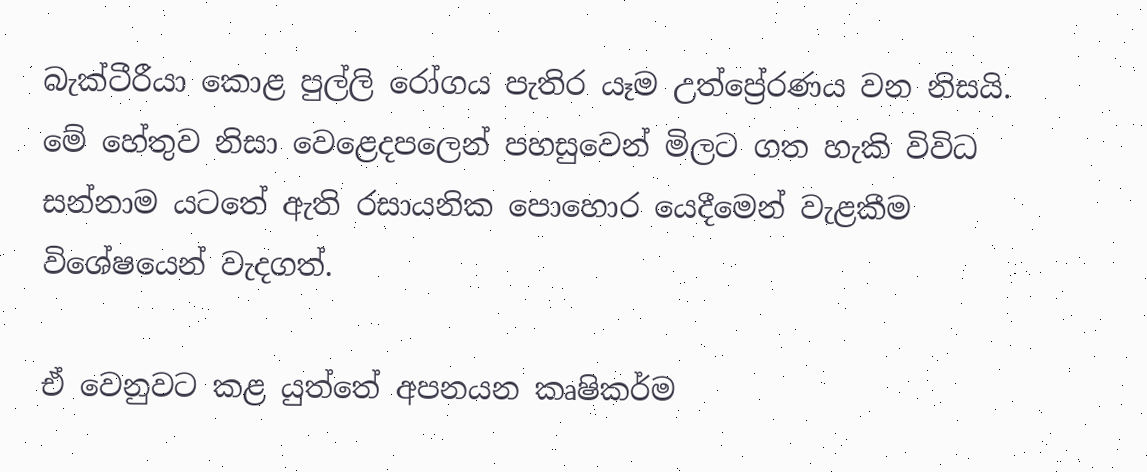බැක්ටීරීයා කොළ පුල්ලි රෝගය පැතිර යෑම උත්ප්‍රේරණය වන නිසයි.  මේ හේතුව නිසා වෙළෙදපලෙන් පහසුවෙන් මිලට ගත හැකි විවිධ සන්නාම යටතේ ඇති රසායනික පොහොර යෙදීමෙන් වැළකීම විශේෂයෙන් වැදගත්.

ඒ වෙනුවට කළ යුත්තේ අපනයන කෘෂිකර්ම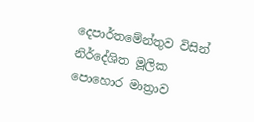දෙපාර්තමේන්තුව විසින් නිර්දේශිත මූලික පොහොර මාත්‍රාව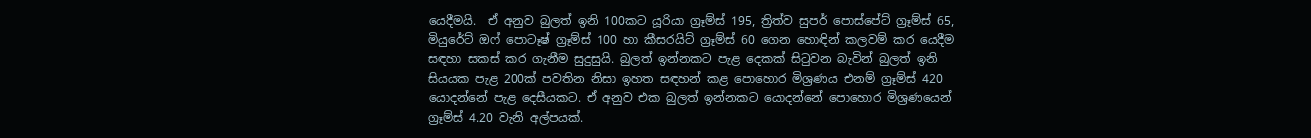යෙදීමයි.  ඒ අනුව බුලත් ඉනි 100කට යූරියා ග්‍රෑම්ස් 195, ත්‍රිත්ව සුපර් පොස්පේට් ග්‍රෑම්ස් 65, මියුරේට් ඔෆ් පොටෑෂ් ග්‍රෑම්ස් 100 හා කීසරයිට් ග්‍රෑම්ස් 60 ගෙන හොඳින් කලවම් කර යෙදීම සඳහා සකස් කර ගැනීම සුදුසුයි. බුලත් ඉන්නකට පැළ දෙකක් සිටුවන බැවින් බුලත් ඉනි සියයක පැළ 200ක් පවතින නිසා ඉහත සඳහන් කළ පොහොර මිශ්‍රණය එනම් ග්‍රෑම්ස් 420 යොදන්නේ පැළ දෙසීයකට. ඒ අනුව එක බුලත් ඉන්නකට යොදන්නේ පොහොර මිශ්‍රණයෙන් ග්‍රෑම්ස් 4.20 වැනි අල්පයක්.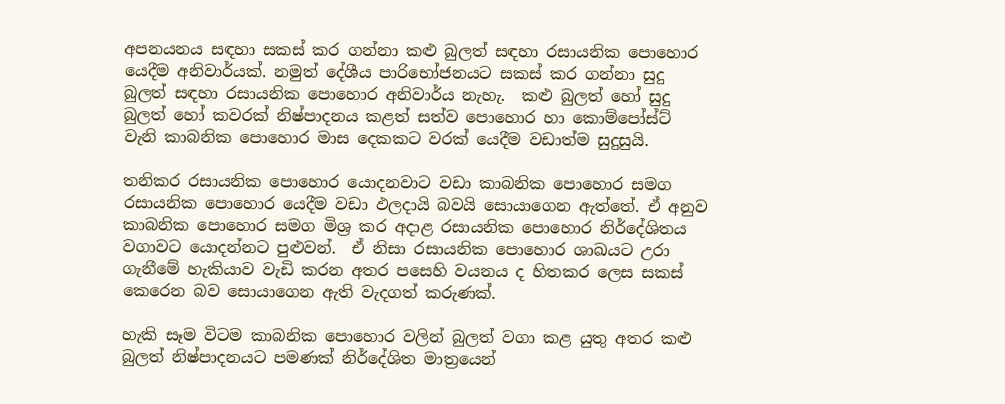අපනයනය සඳහා සකස් කර ගන්නා කළු බුලත් සඳහා රසායනික පොහොර යෙදීම අනිවාර්යක්. නමුත් දේශීය පාරිභෝජනයට සකස් කර ගන්නා සුදු බුලත් සඳහා රසායනික පොහොර අනිවාර්ය නැහැ.  කළු බුලත් හෝ සුදු බුලත් හෝ කවරක් නිෂ්පාදනය කළත් සත්ව පොහොර හා කොම්පෝස්ට් වැනි කාබනික පොහොර මාස දෙකකට වරක් යෙදීම වඩාත්ම සුදුසුයි.

තනිකර රසායනික පොහොර යොදනවාට වඩා කාබනික පොහොර සමග රසායනික පොහොර යෙදීම වඩා ඵලදායි බවයි සොයාගෙන ඇත්තේ. ඒ අනුව කාබනික පොහොර සමග මිශ්‍ර කර අදාළ රසායනික පොහොර නිර්දේශිතය වගාවට යොදන්නට පුළුවන්.  ඒ නිසා රසායනික පොහොර ශාඛයට උරා ගැනීමේ හැකියාව වැඩි කරන අතර පසෙහි වයනය ද හිතකර ලෙස සකස් කෙරෙන බව සොයාගෙන ඇති වැදගත් කරුණක්.

හැකි සෑම විටම කාබනික පොහොර වලින් බුලත් වගා කළ යුතු අතර කළු බුලත් නිෂ්පාදනයට පමණක් නිර්දේශිත මාත්‍රයෙන්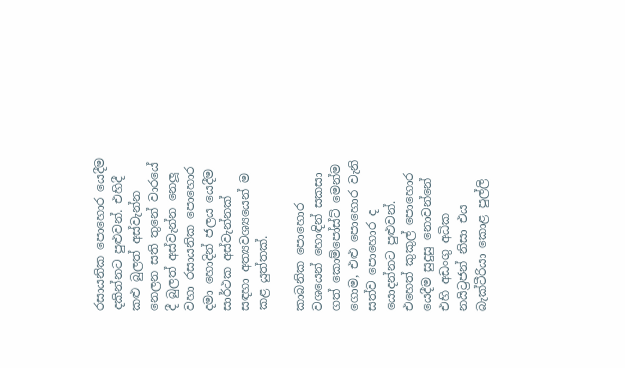රසායනික පොහොර යෙදීම දකින්නට පුළුවන්. එහිදී කළු බුලත් අස්වැන්න නෙලන සති තුනේ වාරයේ දී බුලත් අස්වැන්න නෙලූ වහා රසායනික පොහොර දමා හොදින් ජලය යෙදීම සාර්ථක අස්වැන්නක් සඳහා අත්‍යවශ්‍යයෙන් ම කළ යුත්තක්.

කාබනික පොහොර වශයෙන් හොඳින් සකසා ගත් කොම්පෝස්ට් මෙන්ම ගොම, එළු පොහොර වැනි සත්ව පොහොර ද යොදන්නට පුළුවන්. එහෙත් කුකුල් පොහොර යෙදීම සුදුසු නොවන්නේ එහි අඩංගු අධික නයිට්‍රජන් නිසා එය බැක්ටීරියා කොළ පුල්ලි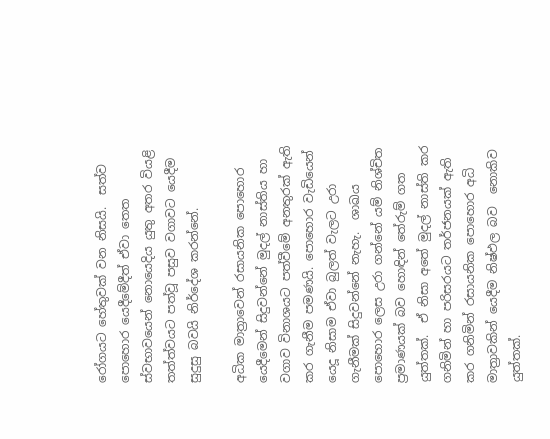රෝගයට හේතුවක් වන නිසයි.  සත්ව පොහොර යෙදීමේදීත් ඒවා තෙත ස්වභාවයෙන් නොයෙදිය යුතු අතර වියළි තත්ත්වයට පත්වූ පසුව වගාවට යෙදීම සුදුසු බවයි නිර්දේශ කරන්නේ.

අධික මාත්‍රාවෙන් රසායනික පොහොර යෙදීමෙන් සිදුවන්නේ මුදල් නාස්තිය හා වගාව විනාශයට පත්වීමේ අනතුරක් ඇති කර ගැනීම පමණයි. පොහොර වැඩියෙන් යෙදූ නිසාම ඒවා බුලත් වැලට උරා ගැනීමක් සිදුවන්නේ නැහැ.  ශාඛය පොහොර ලෙස උරා ගන්නේ යම් නිශ්චිත ප්‍රමාණයක් බව හොඳින් තේරුම් ගත යුත්තක්.  ඒ නිසා අතේ මුදල් නාස්ති කර ගනිමින් හා පරිසරයට තර්ජනයක් ඇති කර ගනිමින් රසායනික පොහොර අධි මාත්‍රාවකින් යෙදීම නිෂ්ඵල බව  නොකිව යුත්තක්.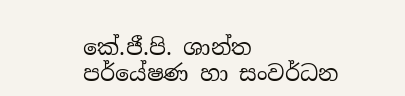කේ.ජී.පි. ශාන්ත                                                                                                                                                                   පර්යේෂණ හා සංවර්ධන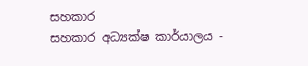සහකාර                                                                                                                                                    සහකාර අධ්‍යක්ෂ කාර්යාලය -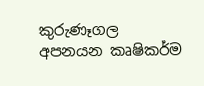කුරුණෑගල                                                                                                                                                අපනයන කෘෂිකර්ම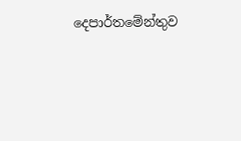දෙපාර්තමේන්තුව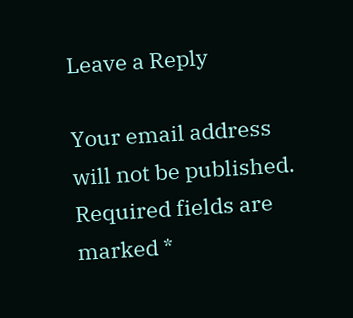Leave a Reply

Your email address will not be published. Required fields are marked *